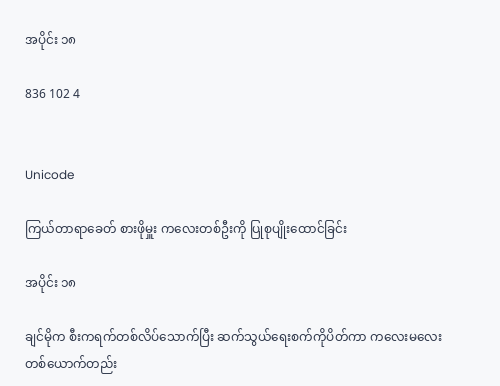အပိုင်း ၁၈

836 102 4


Unicode

ကြယ်တာရာခေတ် စားဖိုမှူး ကလေးတစ်ဦးကို ပြုစုပျိုးထောင်ခြင်း

အပိုင်း ၁၈

ချင်မိုက စီးကရက်တစ်လိပ်သောက်ပြီး ဆက်သွယ်ရေးစက်ကိုပိတ်ကာ ကလေးမလေး တစ်ယောက်တည်း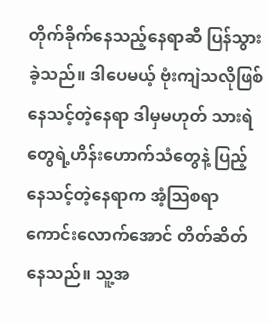တိုက်ခိုက်နေသည့်နေရာဆီ ပြန်သွားခဲ့သည်။ ဒါပေမယ့် ဗုံးကျဲသလိုဖြစ်နေသင့်တဲ့နေရာ ဒါမှမဟုတ် သားရဲတွေရဲ့ဟိန်းဟောက်သံတွေနဲ့ ပြည့်နေသင့်တဲ့နေရာက အံ့သြစရာကောင်းလောက်အောင် တိတ်ဆိတ်နေသည်။ သူ့အ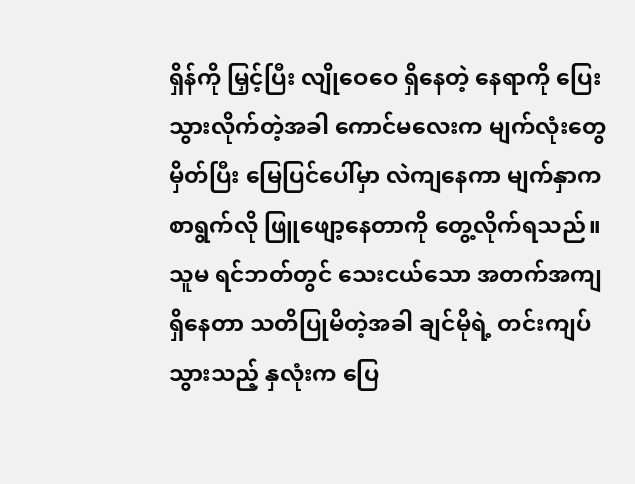ရှိန်ကို မြှင့်ပြီး လျိုဝေဝေ ရှိနေတဲ့ နေရာကို ပြေးသွားလိုက်တဲ့အခါ ကောင်မလေးက မျက်လုံးတွေမှိတ်ပြီး မြေပြင်ပေါ်မှာ လဲကျနေကာ မျက်နှာက စာရွက်လို ဖြူဖျော့နေတာကို တွေ့လိုက်ရသည်။ သူမ ရင်ဘတ်တွင် သေးငယ်သော အတက်အကျ ရှိနေတာ သတိပြုမိတဲ့အခါ ချင်မိုရဲ့ တင်းကျပ်သွားသည့် နှလုံးက ပြေ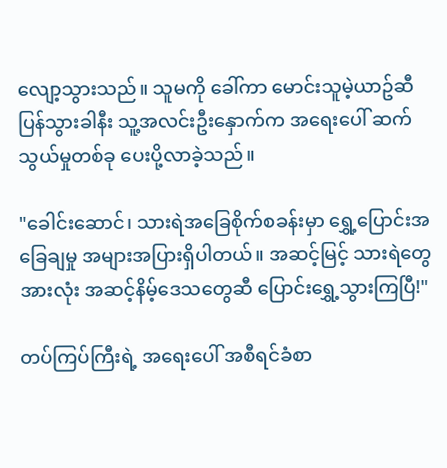လျော့သွားသည်။ သူမကို ခေါ်ကာ မောင်းသူမဲ့ယာဥ်ဆီ ပြန်သွားခါနီး သူ့အလင်းဦးနှောက်က အရေးပေါ် ဆက်သွယ်မှုတစ်ခု ပေးပို့လာခဲ့သည်။

"ခေါင်းဆောင်၊ သားရဲအခြေစိုက်စခန်းမှာ ရွှေ့ပြောင်းအခြေချမှု အများအပြားရှိပါတယ်။ အဆင့်မြင့် သားရဲတွေအားလုံး အဆင့်နိမ့်ဒေသတွေဆီ ပြောင်းရွှေ့သွားကြပြီ!"

တပ်ကြပ်ကြီးရဲ့ အရေးပေါ် အစီရင်ခံစာ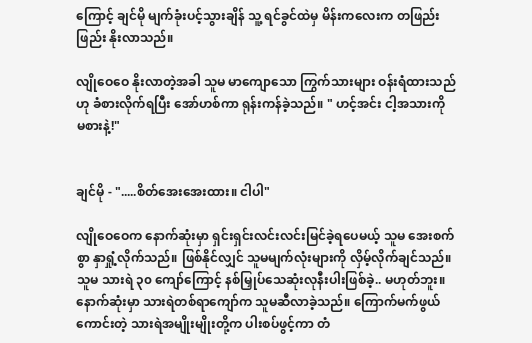ကြောင့် ချင်မို မျက်ခုံးပင့်သွားချိန် သူ့ ရင်ခွင်ထဲမှ မိန်းကလေးက တဖြည်းဖြည်း နိုးလာသည်။

လျိုဝေဝေ နိုးလာတဲ့အခါ သူမ မာကျောသော ကြွက်သားများ ဝန်းရံထားသည်ဟု ခံစားလိုက်ရပြီး အော်ဟစ်ကာ ရုန်းကန်ခဲ့သည်။ " ဟင့်အင်း ငါ့အသားကို မစားနဲ့!"


ချင်မို - ".....စိတ်အေးအေးထား။ ငါပါ"

လျိုဝေဝေက နောက်ဆုံးမှာ ရှင်းရှင်းလင်းလင်းမြင်ခဲ့ရပေမယ့် သူမ အေးစက်စွာ နှာရှုံ့လိုက်သည်။ ဖြစ်နိုင်လျှင် သူမမျက်လုံးများကို လှိမ့်လိုက်ချင်သည်။ သူမ သားရဲ ၃၀ ကျော်ကြောင့် နစ်မြှုပ်သေဆုံးလုနီးပါးဖြစ်ခဲ့.. မဟုတ်ဘူး။ နောက်ဆုံးမှာ သားရဲတစ်ရာကျော်က သူမဆီလာခဲ့သည်။ ကြောက်မက်ဖွယ်ကောင်းတဲ့ သားရဲအမျိုးမျိုးတို့က ပါးစပ်ဖွင့်ကာ တံ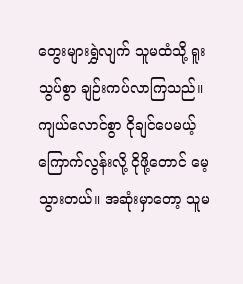တွေးများရွှဲလျက် သူမထံသို့ ရူးသွပ်စွာ ချဉ်းကပ်လာကြသည်။ ကျယ်လောင်စွာ ငိုချင်ပေမယ့် ကြောက်လွန်းလို့ ငိုဖို့တောင် မေ့သွားတယ်။ အဆုံးမှာတော့ သူမ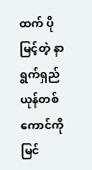ထက် ပိုမြင့်တဲ့ နာရွက်ရှည် ယုန်တစ်ကောင်ကို မြင်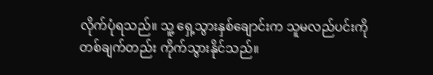လိုက်ပုံရသည်။ သူ့ ရှေ့သွားနှစ်ချောင်းက သူမလည်ပင်းကို တစ်ချက်တည်း ကိုက်သွားနိုင်သည်။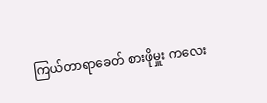ကြယ်တာရာခေတ် စားဖိုမှူး ကလေး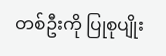တစ်ဦးကို ပြုစုပျိုး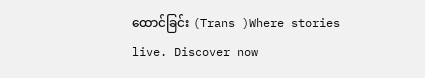ထောင်ခြင်း (Trans )Where stories live. Discover now